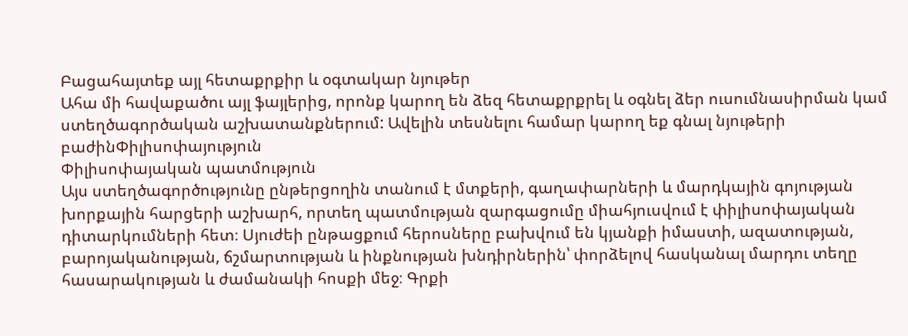Բացահայտեք այլ հետաքրքիր և օգտակար նյութեր
Ահա մի հավաքածու այլ ֆայլերից, որոնք կարող են ձեզ հետաքրքրել և օգնել ձեր ուսումնասիրման կամ ստեղծագործական աշխատանքներում: Ավելին տեսնելու համար կարող եք գնալ նյութերի բաժինՓիլիսոփայություն
Փիլիսոփայական պատմություն
Այս ստեղծագործությունը ընթերցողին տանում է մտքերի, գաղափարների և մարդկային գոյության խորքային հարցերի աշխարհ, որտեղ պատմության զարգացումը միահյուսվում է փիլիսոփայական դիտարկումների հետ։ Սյուժեի ընթացքում հերոսները բախվում են կյանքի իմաստի, ազատության, բարոյականության, ճշմարտության և ինքնության խնդիրներին՝ փորձելով հասկանալ մարդու տեղը հասարակության և ժամանակի հոսքի մեջ։ Գրքի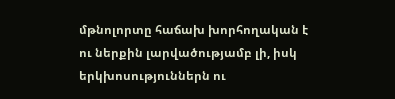մթնոլորտը հաճախ խորհողական է ու ներքին լարվածությամբ լի, իսկ երկխոսություններն ու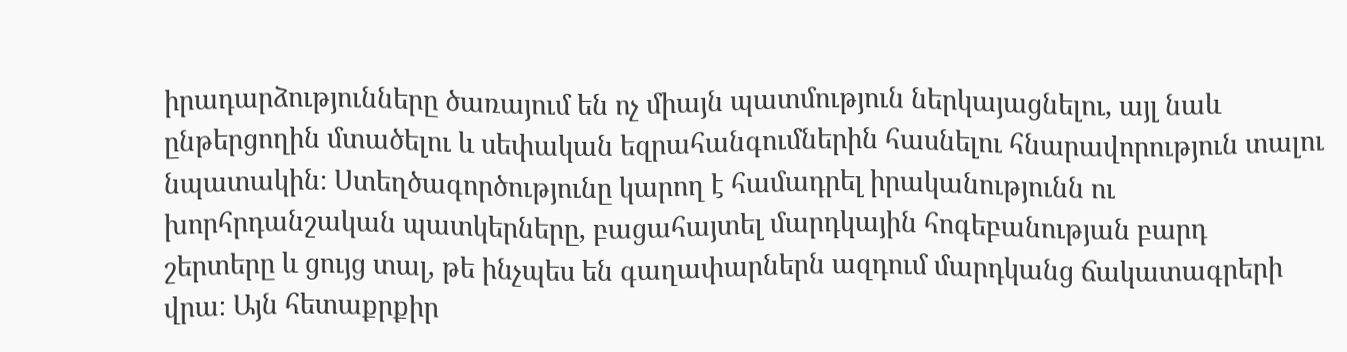իրադարձությունները ծառայում են ոչ միայն պատմություն ներկայացնելու, այլ նաև ընթերցողին մտածելու և սեփական եզրահանգումներին հասնելու հնարավորություն տալու նպատակին։ Ստեղծագործությունը կարող է համադրել իրականությունն ու խորհրդանշական պատկերները, բացահայտել մարդկային հոգեբանության բարդ շերտերը և ցույց տալ, թե ինչպես են գաղափարներն ազդում մարդկանց ճակատագրերի վրա։ Այն հետաքրքիր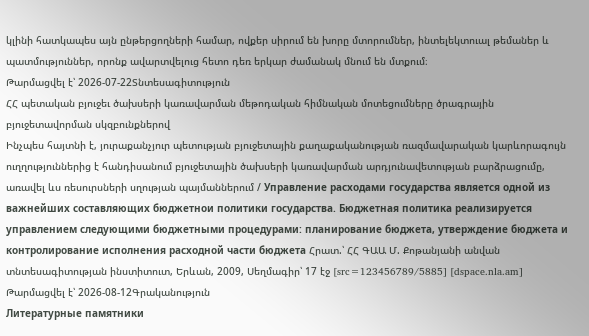կլինի հատկապես այն ընթերցողների համար, ովքեր սիրում են խորը մտորումներ, ինտելեկտուալ թեմաներ և պատմություններ, որոնք ավարտվելուց հետո դեռ երկար ժամանակ մնում են մտքում։
Թարմացվել է՝ 2026-07-22Տնտեսագիտություն
ՀՀ պետական բյուջեւ ծախսերի կառավարման մեթոդական հիմնական մոտեցումները ծրագրային բյուջետավորման սկզբունքներով
Ինչպես հայտնի է, յուրաքանչյուր պետության բյուջետային քաղաքականության ռազմավարական կարևորագույն ուղղություններից է հանդիսանում բյուջետային ծախսերի կառավարման արդյունավետության բարձրացումը, առավել ևս ռեսուրսների սղության պայմաններում / Управление расходами государства является одной из важнейших составляющих бюджетнои политики государства. Бюджетная политика реализируется управлением следующими бюджетными процедурами: планирование бюджета, утверждение бюджета и контролирование исполнения расходной части бюджета Հրատ.՝ ՀՀ ԳԱԱ Մ. Քոթանյանի անվան տնտեսագիտության ինստիտուտ, Երևան, 2009, Սեղմագիր՝ 17 էջ [src=123456789/5885] [dspace.nla.am]
Թարմացվել է՝ 2026-08-12Գրականություն
Литературные памятники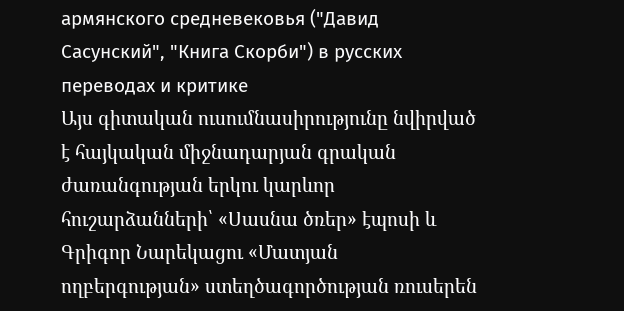армянского средневековья ("Давид Сасунский", "Книга Скорби") в русских переводах и критике
Այս գիտական ուսումնասիրությունը նվիրված է հայկական միջնադարյան գրական ժառանգության երկու կարևոր հուշարձանների՝ «Սասնա ծռեր» էպոսի և Գրիգոր Նարեկացու «Մատյան ողբերգության» ստեղծագործության ռուսերեն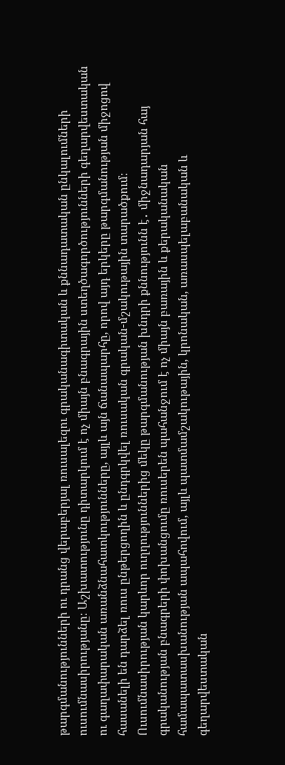թարգմանությունների ու դրանց վերաբերյալ ռուսալեզու գրականագիտական և քննադատական ընկալումների ուսումնասիրությանը։ Աշխատությունը դիտարկում է ոչ միայն բնագրային ստեղծագործությունների գեղարվեստական ու գաղափարական առանձնահատկությունները, այլև այն ճանապարհը, որով այդ երկերը թարգմանության միջոցով հասանելի են դարձել ռուս ընթերցողին և ընդգրկվել ռուսական գրական-մշակութային տարածքում։ Ուսումնասիրության կարևոր ուղղություններից մեկը թարգմանության խնդրի քննությունն է․ միջնադարյան հայ գրականության բնագրերի փոխանցումը ռուսերեն պահանջում է ոչ միայն բառային և քերականական համապատասխանության ապահովում, այլև պատմամշակութային, կրոնական, առասպելաբանական և գեղարվեստական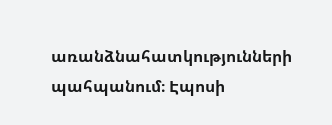առանձնահատկությունների պահպանում։ Էպոսի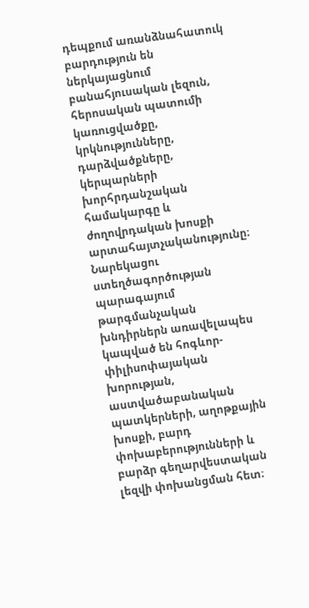դեպքում առանձնահատուկ բարդություն են ներկայացնում բանահյուսական լեզուն, հերոսական պատումի կառուցվածքը, կրկնությունները, դարձվածքները, կերպարների խորհրդանշական համակարգը և ժողովրդական խոսքի արտահայտչականությունը։ Նարեկացու ստեղծագործության պարագայում թարգմանչական խնդիրներն առավելապես կապված են հոգևոր-փիլիսոփայական խորության, աստվածաբանական պատկերների, աղոթքային խոսքի, բարդ փոխաբերությունների և բարձր գեղարվեստական լեզվի փոխանցման հետ։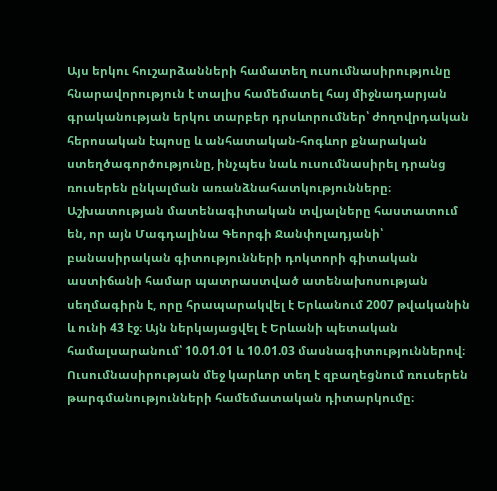Այս երկու հուշարձանների համատեղ ուսումնասիրությունը հնարավորություն է տալիս համեմատել հայ միջնադարյան գրականության երկու տարբեր դրսևորումներ՝ ժողովրդական հերոսական էպոսը և անհատական-հոգևոր քնարական ստեղծագործությունը, ինչպես նաև ուսումնասիրել դրանց ռուսերեն ընկալման առանձնահատկությունները։ Աշխատության մատենագիտական տվյալները հաստատում են, որ այն Մագդալինա Գեորգի Ջանփոլադյանի՝ բանասիրական գիտությունների դոկտորի գիտական աստիճանի համար պատրաստված ատենախոսության սեղմագիրն է, որը հրապարակվել է Երևանում 2007 թվականին և ունի 43 էջ։ Այն ներկայացվել է Երևանի պետական համալսարանում՝ 10.01.01 և 10.01.03 մասնագիտություններով։ Ուսումնասիրության մեջ կարևոր տեղ է զբաղեցնում ռուսերեն թարգմանությունների համեմատական դիտարկումը։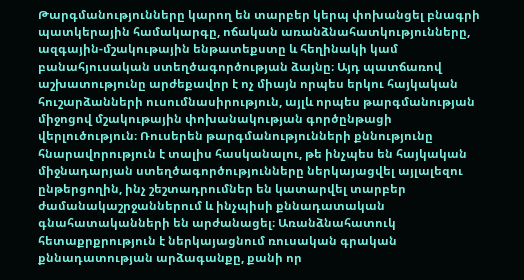Թարգմանությունները կարող են տարբեր կերպ փոխանցել բնագրի պատկերային համակարգը, ոճական առանձնահատկությունները, ազգային-մշակութային ենթատեքստը և հեղինակի կամ բանահյուսական ստեղծագործության ձայնը։ Այդ պատճառով աշխատությունը արժեքավոր է ոչ միայն որպես երկու հայկական հուշարձանների ուսումնասիրություն, այլև որպես թարգմանության միջոցով մշակութային փոխանակության գործընթացի վերլուծություն։ Ռուսերեն թարգմանությունների քննությունը հնարավորություն է տալիս հասկանալու, թե ինչպես են հայկական միջնադարյան ստեղծագործությունները ներկայացվել այլալեզու ընթերցողին, ինչ շեշտադրումներ են կատարվել տարբեր ժամանակաշրջաններում և ինչպիսի քննադատական գնահատականների են արժանացել։ Առանձնահատուկ հետաքրքրություն է ներկայացնում ռուսական գրական քննադատության արձագանքը, քանի որ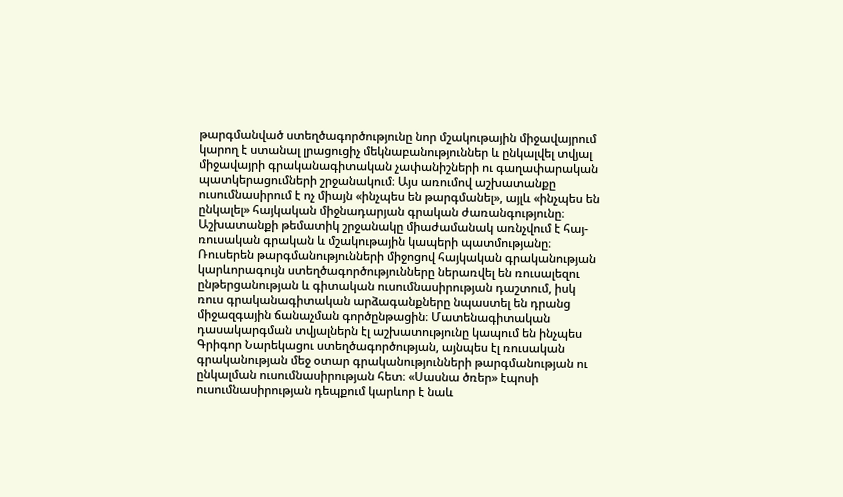թարգմանված ստեղծագործությունը նոր մշակութային միջավայրում կարող է ստանալ լրացուցիչ մեկնաբանություններ և ընկալվել տվյալ միջավայրի գրականագիտական չափանիշների ու գաղափարական պատկերացումների շրջանակում։ Այս առումով աշխատանքը ուսումնասիրում է ոչ միայն «ինչպես են թարգմանել», այլև «ինչպես են ընկալել» հայկական միջնադարյան գրական ժառանգությունը։ Աշխատանքի թեմատիկ շրջանակը միաժամանակ առնչվում է հայ-ռուսական գրական և մշակութային կապերի պատմությանը։ Ռուսերեն թարգմանությունների միջոցով հայկական գրականության կարևորագույն ստեղծագործությունները ներառվել են ռուսալեզու ընթերցանության և գիտական ուսումնասիրության դաշտում, իսկ ռուս գրականագիտական արձագանքները նպաստել են դրանց միջազգային ճանաչման գործընթացին։ Մատենագիտական դասակարգման տվյալներն էլ աշխատությունը կապում են ինչպես Գրիգոր Նարեկացու ստեղծագործության, այնպես էլ ռուսական գրականության մեջ օտար գրականությունների թարգմանության ու ընկալման ուսումնասիրության հետ։ «Սասնա ծռեր» էպոսի ուսումնասիրության դեպքում կարևոր է նաև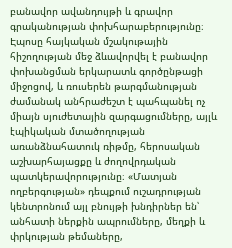բանավոր ավանդույթի և գրավոր գրականության փոխհարաբերությունը։ Էպոսը հայկական մշակութային հիշողության մեջ ձևավորվել է բանավոր փոխանցման երկարատև գործընթացի միջոցով, և ռուսերեն թարգմանության ժամանակ անհրաժեշտ է պահպանել ոչ միայն սյուժետային զարգացումները, այլև էպիկական մտածողության առանձնահատուկ ռիթմը, հերոսական աշխարհայացքը և ժողովրդական պատկերավորությունը։ «Մատյան ողբերգության» դեպքում ուշադրության կենտրոնում այլ բնույթի խնդիրներ են՝ անհատի ներքին ապրումները, մեղքի և փրկության թեմաները,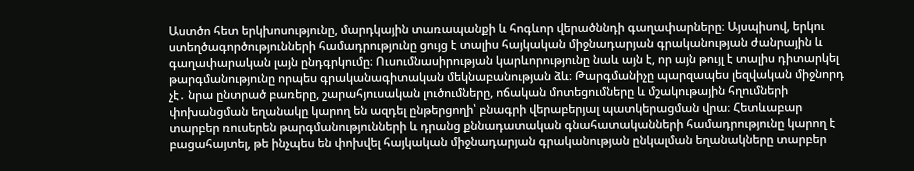Աստծո հետ երկխոսությունը, մարդկային տառապանքի և հոգևոր վերածննդի գաղափարները։ Այսպիսով, երկու ստեղծագործությունների համադրությունը ցույց է տալիս հայկական միջնադարյան գրականության ժանրային և գաղափարական լայն ընդգրկումը։ Ուսումնասիրության կարևորությունը նաև այն է, որ այն թույլ է տալիս դիտարկել թարգմանությունը որպես գրականագիտական մեկնաբանության ձև։ Թարգմանիչը պարզապես լեզվական միջնորդ չէ․ նրա ընտրած բառերը, շարահյուսական լուծումները, ոճական մոտեցումները և մշակութային հղումների փոխանցման եղանակը կարող են ազդել ընթերցողի՝ բնագրի վերաբերյալ պատկերացման վրա։ Հետևաբար տարբեր ռուսերեն թարգմանությունների և դրանց քննադատական գնահատականների համադրությունը կարող է բացահայտել, թե ինչպես են փոխվել հայկական միջնադարյան գրականության ընկալման եղանակները տարբեր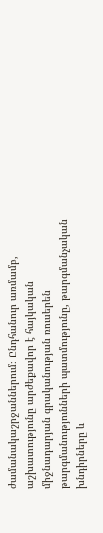ժամանակաշրջաններում։ Ընդհանուր առմամբ, աշխատությունը արժեքավոր է հայկական միջնադարյան գրականության ռուսերեն թարգմանությունների պատմությունը, թարգմանչական խնդիրները և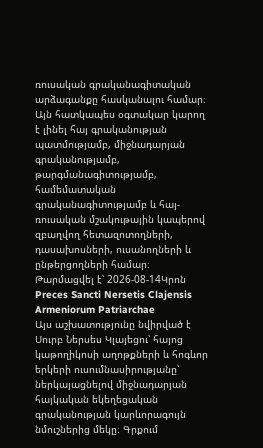ռուսական գրականագիտական արձագանքը հասկանալու համար։ Այն հատկապես օգտակար կարող է լինել հայ գրականության պատմությամբ, միջնադարյան գրականությամբ, թարգմանագիտությամբ, համեմատական գրականագիտությամբ և հայ-ռուսական մշակութային կապերով զբաղվող հետազոտողների, դասախոսների, ուսանողների և ընթերցողների համար։
Թարմացվել է՝ 2026-08-14Կրոն
Preces Sancti Nersetis Clajensis Armeniorum Patriarchae
Այս աշխատությունը նվիրված է Սուրբ Ներսես Կլայեցու՝ հայոց կաթողիկոսի աղոթքների և հոգևոր երկերի ուսումնասիրությանը՝ ներկայացնելով միջնադարյան հայկական եկեղեցական գրականության կարևորագույն նմուշներից մեկը։ Գրքում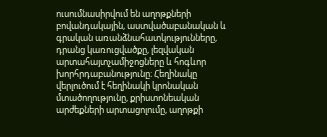ուսումնասիրվում են աղոթքների բովանդակային, աստվածաբանական և գրական առանձնահատկությունները, դրանց կառուցվածքը, լեզվական արտահայտչամիջոցները և հոգևոր խորհրդաբանությունը։ Հեղինակը վերլուծում է հեղինակի կրոնական մտածողությունը, քրիստոնեական արժեքների արտացոլումը, աղոթքի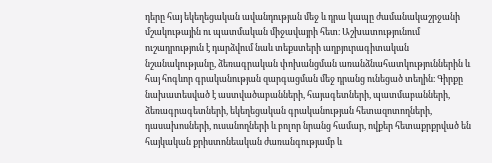դերը հայ եկեղեցական ավանդության մեջ և դրա կապը ժամանակաշրջանի մշակութային ու պատմական միջավայրի հետ։ Աշխատությունում ուշադրություն է դարձվում նաև տեքստերի աղբյուրագիտական նշանակությանը, ձեռագրական փոխանցման առանձնահատկություններին և հայ հոգևոր գրականության զարգացման մեջ դրանց ունեցած տեղին։ Գիրքը նախատեսված է աստվածաբանների, հայագետների, պատմաբանների, ձեռագրագետների, եկեղեցական գրականության հետազոտողների, դասախոսների, ուսանողների և բոլոր նրանց համար, ովքեր հետաքրքրված են հայկական քրիստոնեական ժառանգությամբ և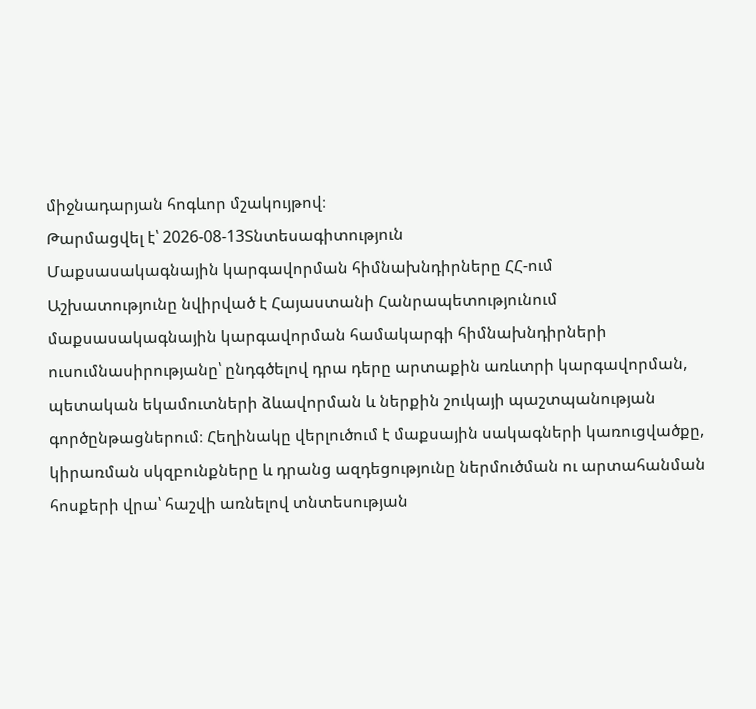միջնադարյան հոգևոր մշակույթով։
Թարմացվել է՝ 2026-08-13Տնտեսագիտություն
Մաքսասակագնային կարգավորման հիմնախնդիրները ՀՀ-ում
Աշխատությունը նվիրված է Հայաստանի Հանրապետությունում մաքսասակագնային կարգավորման համակարգի հիմնախնդիրների ուսումնասիրությանը՝ ընդգծելով դրա դերը արտաքին առևտրի կարգավորման, պետական եկամուտների ձևավորման և ներքին շուկայի պաշտպանության գործընթացներում։ Հեղինակը վերլուծում է մաքսային սակագների կառուցվածքը, կիրառման սկզբունքները և դրանց ազդեցությունը ներմուծման ու արտահանման հոսքերի վրա՝ հաշվի առնելով տնտեսության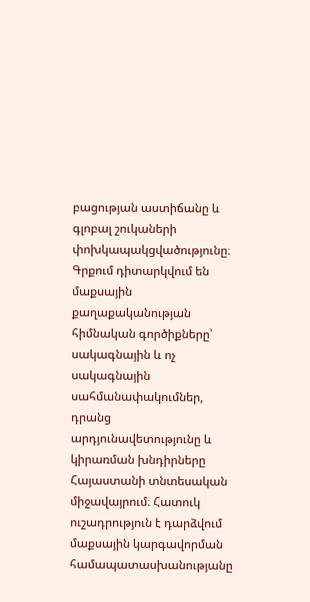բացության աստիճանը և գլոբալ շուկաների փոխկապակցվածությունը։ Գրքում դիտարկվում են մաքսային քաղաքականության հիմնական գործիքները՝ սակագնային և ոչ սակագնային սահմանափակումներ, դրանց արդյունավետությունը և կիրառման խնդիրները Հայաստանի տնտեսական միջավայրում։ Հատուկ ուշադրություն է դարձվում մաքսային կարգավորման համապատասխանությանը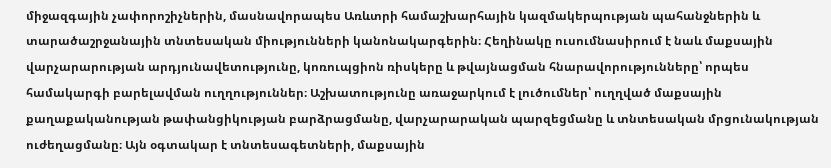միջազգային չափորոշիչներին, մասնավորապես Առևտրի համաշխարհային կազմակերպության պահանջներին և տարածաշրջանային տնտեսական միությունների կանոնակարգերին։ Հեղինակը ուսումնասիրում է նաև մաքսային վարչարարության արդյունավետությունը, կոռուպցիոն ռիսկերը և թվայնացման հնարավորությունները՝ որպես համակարգի բարելավման ուղղություններ։ Աշխատությունը առաջարկում է լուծումներ՝ ուղղված մաքսային քաղաքականության թափանցիկության բարձրացմանը, վարչարարական պարզեցմանը և տնտեսական մրցունակության ուժեղացմանը։ Այն օգտակար է տնտեսագետների, մաքսային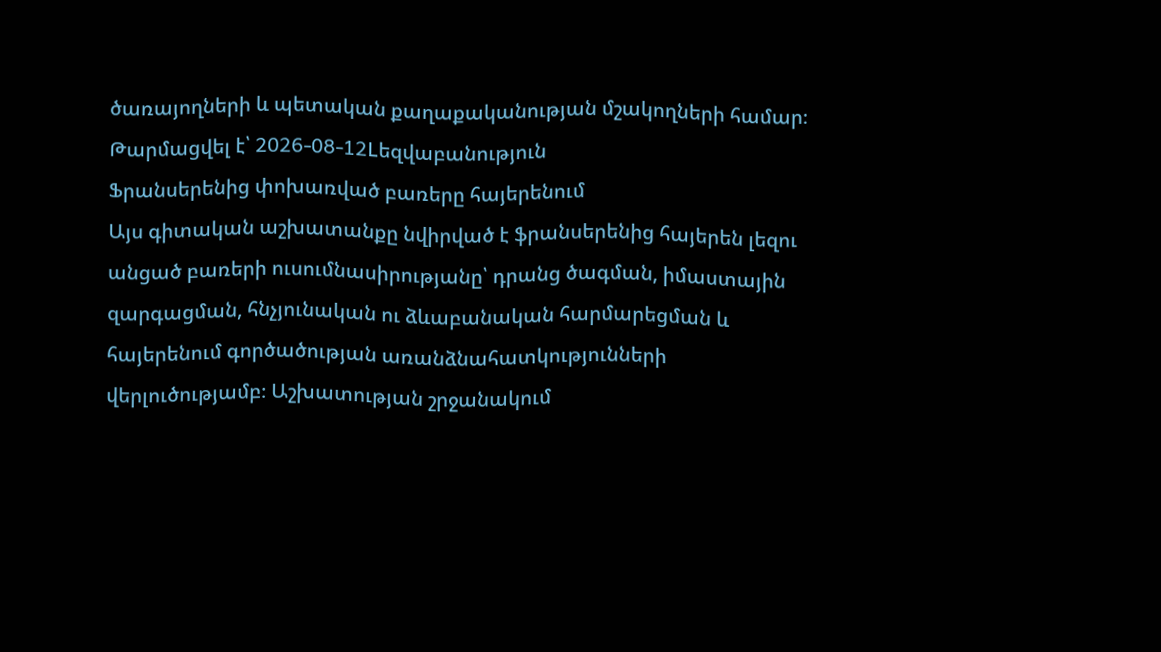ծառայողների և պետական քաղաքականության մշակողների համար։
Թարմացվել է՝ 2026-08-12Lեզվաբանություն
Ֆրանսերենից փոխառված բառերը հայերենում
Այս գիտական աշխատանքը նվիրված է ֆրանսերենից հայերեն լեզու անցած բառերի ուսումնասիրությանը՝ դրանց ծագման, իմաստային զարգացման, հնչյունական ու ձևաբանական հարմարեցման և հայերենում գործածության առանձնահատկությունների վերլուծությամբ։ Աշխատության շրջանակում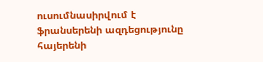ուսումնասիրվում է ֆրանսերենի ազդեցությունը հայերենի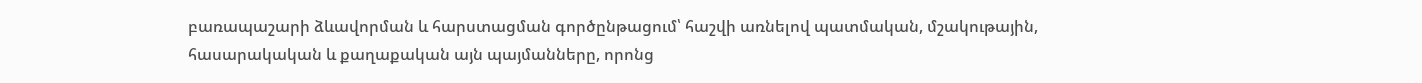բառապաշարի ձևավորման և հարստացման գործընթացում՝ հաշվի առնելով պատմական, մշակութային, հասարակական և քաղաքական այն պայմանները, որոնց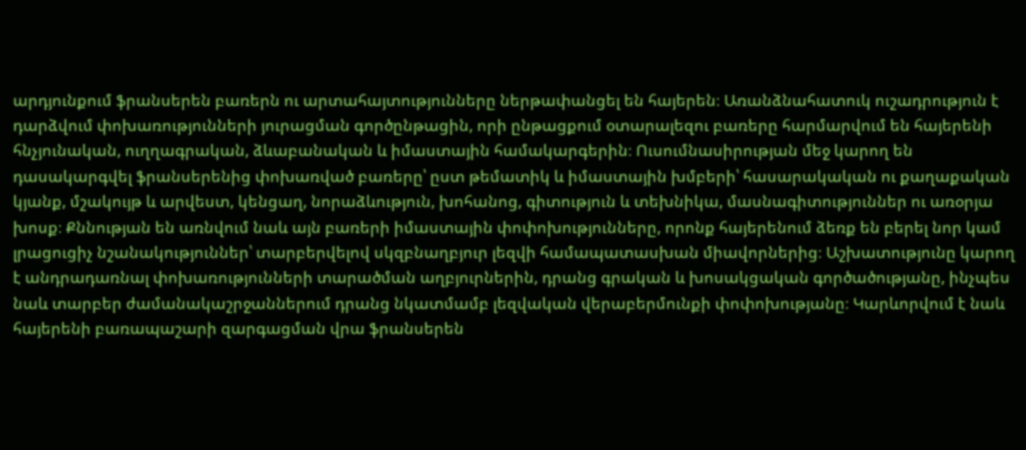արդյունքում ֆրանսերեն բառերն ու արտահայտությունները ներթափանցել են հայերեն։ Առանձնահատուկ ուշադրություն է դարձվում փոխառությունների յուրացման գործընթացին, որի ընթացքում օտարալեզու բառերը հարմարվում են հայերենի հնչյունական, ուղղագրական, ձևաբանական և իմաստային համակարգերին։ Ուսումնասիրության մեջ կարող են դասակարգվել ֆրանսերենից փոխառված բառերը՝ ըստ թեմատիկ և իմաստային խմբերի՝ հասարակական ու քաղաքական կյանք, մշակույթ և արվեստ, կենցաղ, նորաձևություն, խոհանոց, գիտություն և տեխնիկա, մասնագիտություններ ու առօրյա խոսք։ Քննության են առնվում նաև այն բառերի իմաստային փոփոխությունները, որոնք հայերենում ձեռք են բերել նոր կամ լրացուցիչ նշանակություններ՝ տարբերվելով սկզբնաղբյուր լեզվի համապատասխան միավորներից։ Աշխատությունը կարող է անդրադառնալ փոխառությունների տարածման աղբյուրներին, դրանց գրական և խոսակցական գործածությանը, ինչպես նաև տարբեր ժամանակաշրջաններում դրանց նկատմամբ լեզվական վերաբերմունքի փոփոխությանը։ Կարևորվում է նաև հայերենի բառապաշարի զարգացման վրա ֆրանսերեն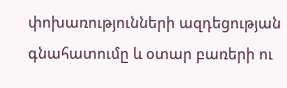փոխառությունների ազդեցության գնահատումը և օտար բառերի ու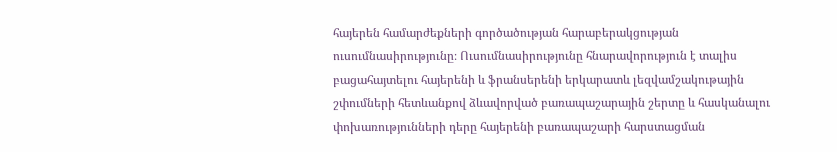հայերեն համարժեքների գործածության հարաբերակցության ուսումնասիրությունը։ Ուսումնասիրությունը հնարավորություն է տալիս բացահայտելու հայերենի և ֆրանսերենի երկարատև լեզվամշակութային շփումների հետևանքով ձևավորված բառապաշարային շերտը և հասկանալու փոխառությունների դերը հայերենի բառապաշարի հարստացման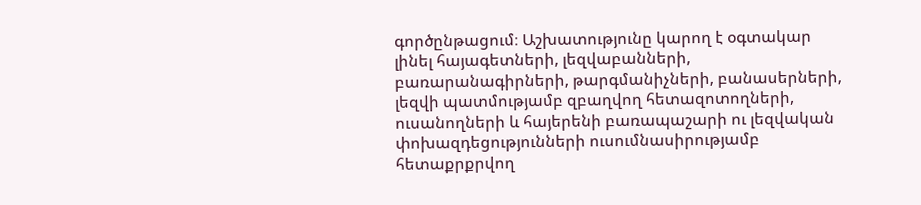գործընթացում։ Աշխատությունը կարող է օգտակար լինել հայագետների, լեզվաբանների, բառարանագիրների, թարգմանիչների, բանասերների, լեզվի պատմությամբ զբաղվող հետազոտողների, ուսանողների և հայերենի բառապաշարի ու լեզվական փոխազդեցությունների ուսումնասիրությամբ հետաքրքրվող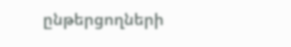ընթերցողների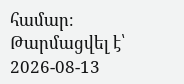համար։
Թարմացվել է՝ 2026-08-13